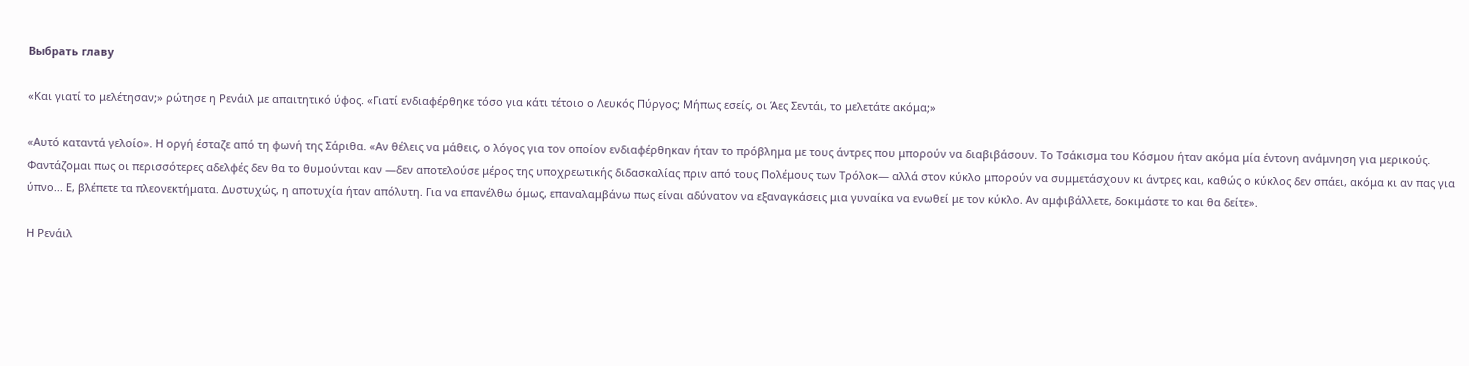Выбрать главу

«Και γιατί το μελέτησαν;» ρώτησε η Ρενάιλ με απαιτητικό ύφος. «Γιατί ενδιαφέρθηκε τόσο για κάτι τέτοιο ο Λευκός Πύργος; Μήπως εσείς, οι Άες Σεντάι, το μελετάτε ακόμα;»

«Αυτό καταντά γελοίο». Η οργή έσταζε από τη φωνή της Σάριθα. «Αν θέλεις να μάθεις, ο λόγος για τον οποίον ενδιαφέρθηκαν ήταν το πρόβλημα με τους άντρες που μπορούν να διαβιβάσουν. Το Τσάκισμα του Κόσμου ήταν ακόμα μία έντονη ανάμνηση για μερικούς. Φαντάζομαι πως οι περισσότερες αδελφές δεν θα το θυμούνται καν —δεν αποτελούσε μέρος της υποχρεωτικής διδασκαλίας πριν από τους Πολέμους των Τρόλοκ— αλλά στον κύκλο μπορούν να συμμετάσχουν κι άντρες και, καθώς ο κύκλος δεν σπάει, ακόμα κι αν πας για ύπνο... Ε, βλέπετε τα πλεονεκτήματα. Δυστυχώς, η αποτυχία ήταν απόλυτη. Για να επανέλθω όμως, επαναλαμβάνω πως είναι αδύνατον να εξαναγκάσεις μια γυναίκα να ενωθεί με τον κύκλο. Αν αμφιβάλλετε, δοκιμάστε το και θα δείτε».

Η Ρενάιλ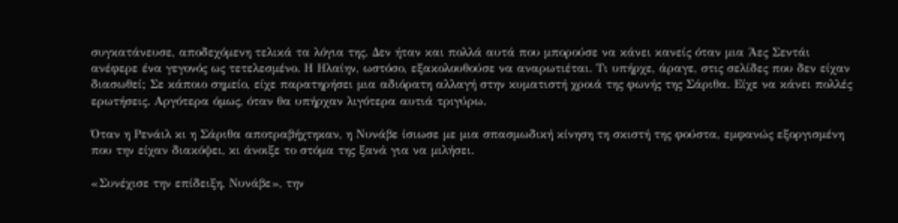συγκατάνευσε, αποδεχόμενη τελικά τα λόγια της. Δεν ήταν και πολλά αυτά που μπορούσε να κάνει κανείς όταν μια Άες Σεντάι ανέφερε ένα γεγονός ως τετελεσμένο. Η Ηλαίην, ωστόσο, εξακολουθούσε να αναρωτιέται. Τι υπήρχε, άραγε, στις σελίδες που δεν είχαν διασωθεί; Σε κάποιο σημείο, είχε παρατηρήσει μια αδιόρατη αλλαγή στην κυματιστή χροιά της φωνής της Σάριθα. Είχε να κάνει πολλές ερωτήσεις. Αργότερα όμως, όταν θα υπήρχαν λιγότερα αυτιά τριγύρω.

Όταν η Ρενάιλ κι η Σάριθα αποτραβήχτηκαν, η Νυνάβε ίσιωσε με μια σπασμωδική κίνηση τη σκιστή της φούστα, εμφανώς εξοργισμένη που την είχαν διακόψει, κι άνοιξε το στόμα της ξανά για να μιλήσει.

«Συνέχισε την επίδειξη, Νυνάβε», την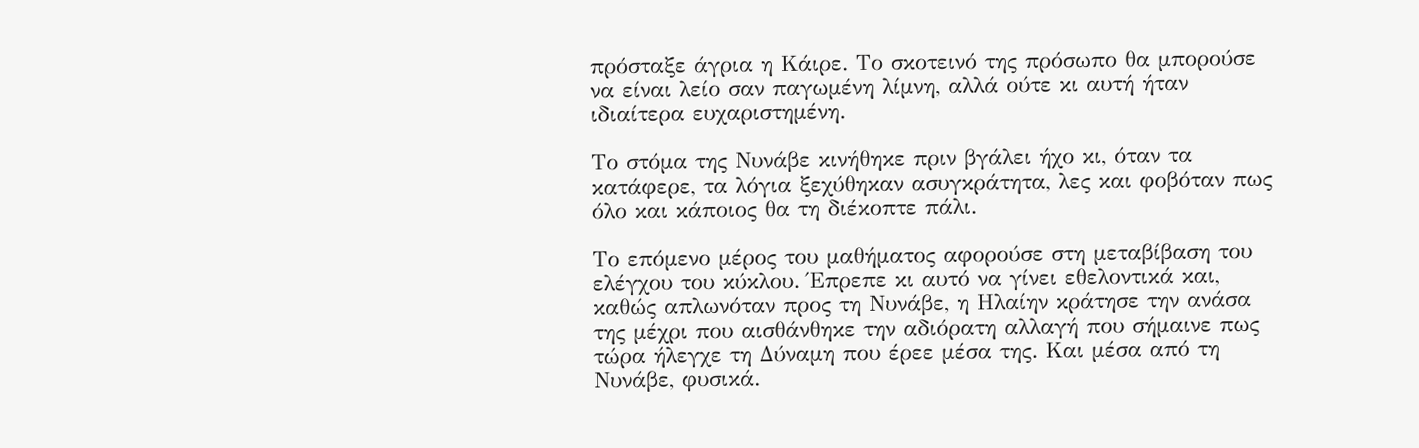πρόσταξε άγρια η Κάιρε. Το σκοτεινό της πρόσωπο θα μπορούσε να είναι λείο σαν παγωμένη λίμνη, αλλά ούτε κι αυτή ήταν ιδιαίτερα ευχαριστημένη.

Το στόμα της Νυνάβε κινήθηκε πριν βγάλει ήχο κι, όταν τα κατάφερε, τα λόγια ξεχύθηκαν ασυγκράτητα, λες και φοβόταν πως όλο και κάποιος θα τη διέκοπτε πάλι.

Το επόμενο μέρος του μαθήματος αφορούσε στη μεταβίβαση του ελέγχου του κύκλου. Έπρεπε κι αυτό να γίνει εθελοντικά και, καθώς απλωνόταν προς τη Νυνάβε, η Ηλαίην κράτησε την ανάσα της μέχρι που αισθάνθηκε την αδιόρατη αλλαγή που σήμαινε πως τώρα ήλεγχε τη Δύναμη που έρεε μέσα της. Και μέσα από τη Νυνάβε, φυσικά.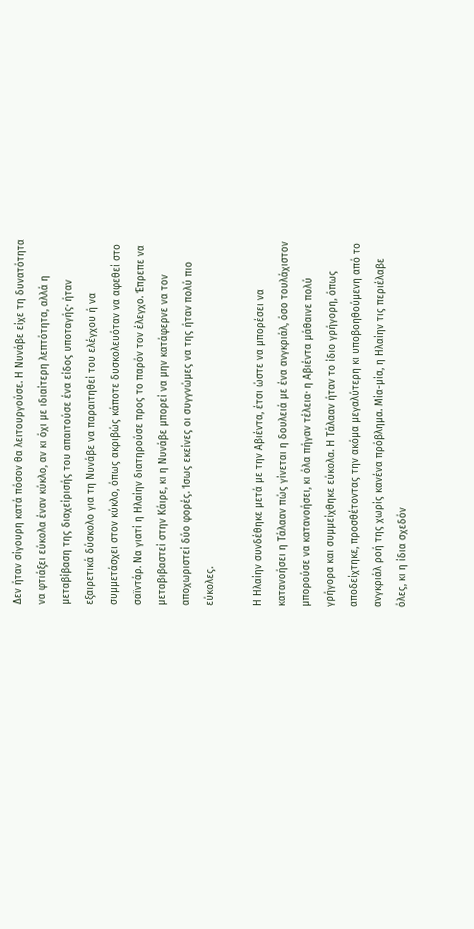Δεν ήταν σίγουρη κατά πόσον θα λειτουργούσε. Η Νυνάβε είχε τη δυνατότητα να φτιάξει εύκολα έναν κύκλο, αν κι όχι με ιδιαίτερη λεπτότητα, αλλά η μεταβίβαση της διαχείρισής του απαιτούσε ένα είδος υποταγής· ήταν εξαιρετικά δύσκολο για τη Νυνάβε να παραιτηθεί του ελέγχου ή να συμμετάσχει στον κύκλο, όπως ακριβώς κάποτε δυσκολευόταν να αφεθεί στο σαϊντάρ. Να γιατί η Ηλαίην διατηρούσε προς το παρόν τον έλεγχο. Έπρεπε να μεταβιβαστεί στην Κάιρε, κι η Νυνάβε μπορεί να μην κατάφερνε να τον αποχωριστεί δύο φορές. Ίσως εκείνες οι συγγνώμες να της ήταν πολύ πιο εύκολες.

Η Ηλαίην συνδέθηκε μετά με την Αβιέντα, έτσι ώστε να μπορέσει να κατανοήσει η Τάλααν πώς γίνεται η δουλειά με ένα ανγκριάλ, όσο τουλάχιστον μπορούσε να κατανοήσει, κι όλα πήγαν τέλεια· η Αβιέντα μάθαινε πολύ γρήγορα και συμμείχθηκε εύκολα. Η Τάλααν ήταν το ίδιο γρήγορη, όπως αποδείχτηκε, προσθέτοντας την ακόμα μεγαλύτερη κι υποβοηθούμενη από το ανγκριάλ ροή της χωρίς κανένα πρόβλημα. Μία-μία, η Ηλαίην τις περιέλαβε όλες, κι η ίδια σχεδόν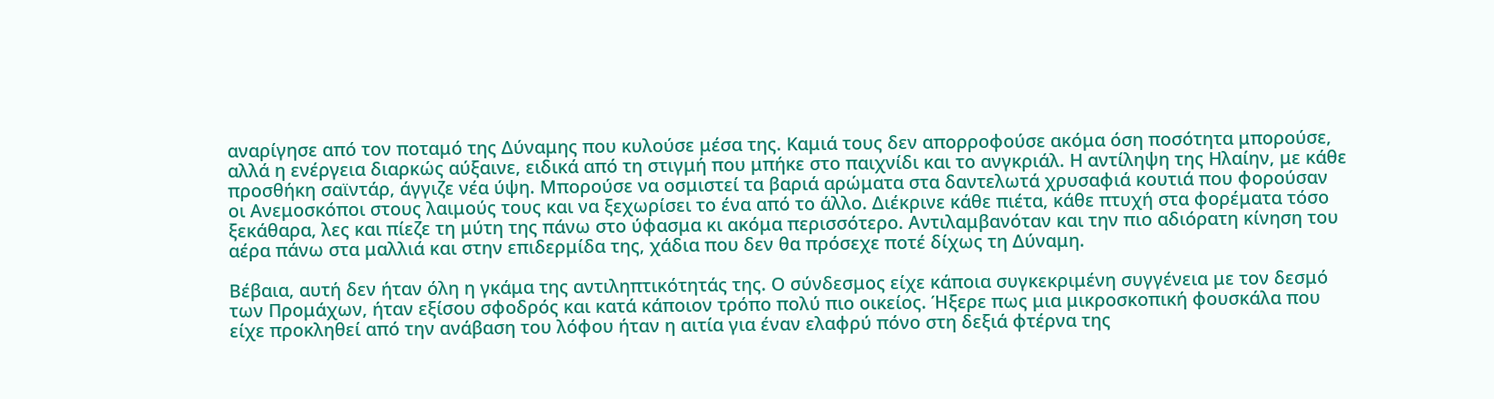αναρίγησε από τον ποταμό της Δύναμης που κυλούσε μέσα της. Καμιά τους δεν απορροφούσε ακόμα όση ποσότητα μπορούσε, αλλά η ενέργεια διαρκώς αύξαινε, ειδικά από τη στιγμή που μπήκε στο παιχνίδι και το ανγκριάλ. Η αντίληψη της Ηλαίην, με κάθε προσθήκη σαϊντάρ, άγγιζε νέα ύψη. Μπορούσε να οσμιστεί τα βαριά αρώματα στα δαντελωτά χρυσαφιά κουτιά που φορούσαν οι Ανεμοσκόποι στους λαιμούς τους και να ξεχωρίσει το ένα από το άλλο. Διέκρινε κάθε πιέτα, κάθε πτυχή στα φορέματα τόσο ξεκάθαρα, λες και πίεζε τη μύτη της πάνω στο ύφασμα κι ακόμα περισσότερο. Αντιλαμβανόταν και την πιο αδιόρατη κίνηση του αέρα πάνω στα μαλλιά και στην επιδερμίδα της, χάδια που δεν θα πρόσεχε ποτέ δίχως τη Δύναμη.

Βέβαια, αυτή δεν ήταν όλη η γκάμα της αντιληπτικότητάς της. Ο σύνδεσμος είχε κάποια συγκεκριμένη συγγένεια με τον δεσμό των Προμάχων, ήταν εξίσου σφοδρός και κατά κάποιον τρόπο πολύ πιο οικείος. Ήξερε πως μια μικροσκοπική φουσκάλα που είχε προκληθεί από την ανάβαση του λόφου ήταν η αιτία για έναν ελαφρύ πόνο στη δεξιά φτέρνα της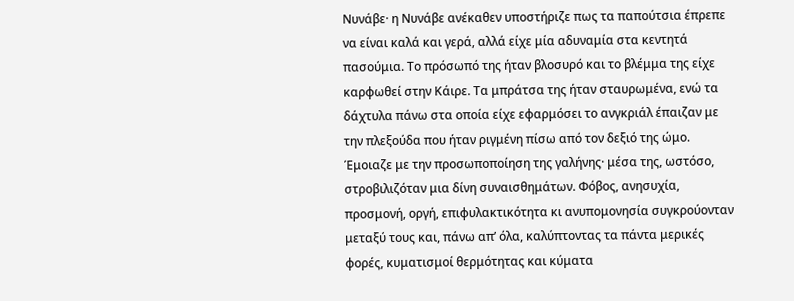Νυνάβε· η Νυνάβε ανέκαθεν υποστήριζε πως τα παπούτσια έπρεπε να είναι καλά και γερά, αλλά είχε μία αδυναμία στα κεντητά πασούμια. Το πρόσωπό της ήταν βλοσυρό και το βλέμμα της είχε καρφωθεί στην Κάιρε. Τα μπράτσα της ήταν σταυρωμένα, ενώ τα δάχτυλα πάνω στα οποία είχε εφαρμόσει το ανγκριάλ έπαιζαν με την πλεξούδα που ήταν ριγμένη πίσω από τον δεξιό της ώμο. Έμοιαζε με την προσωποποίηση της γαλήνης· μέσα της, ωστόσο, στροβιλιζόταν μια δίνη συναισθημάτων. Φόβος, ανησυχία, προσμονή, οργή, επιφυλακτικότητα κι ανυπομονησία συγκρούονταν μεταξύ τους και, πάνω απ’ όλα, καλύπτοντας τα πάντα μερικές φορές, κυματισμοί θερμότητας και κύματα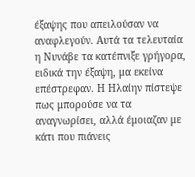έξαψης που απειλούσαν να αναφλεγούν. Αυτά τα τελευταία η Νυνάβε τα κατέπνιξε γρήγορα, ειδικά την έξαψη, μα εκείνα επέστρεφαν. Η Ηλαίην πίστεψε πως μπορούσε να τα αναγνωρίσει, αλλά έμοιαζαν με κάτι που πιάνεις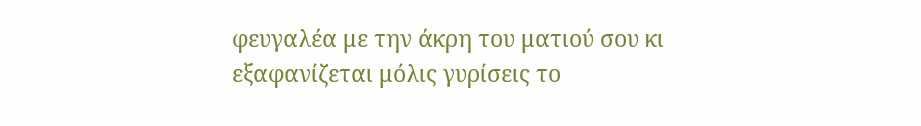φευγαλέα με την άκρη του ματιού σου κι εξαφανίζεται μόλις γυρίσεις το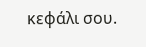κεφάλι σου.